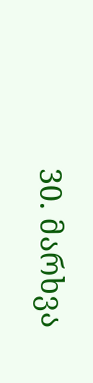30. მარხვა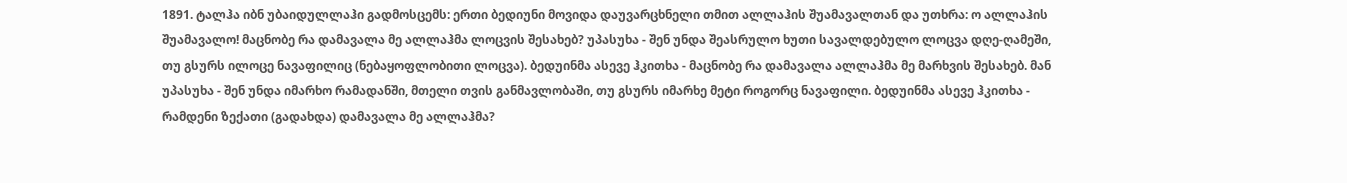1891. ტალჰა იბნ უბაიდულლაჰი გადმოსცემს: ერთი ბედიუნი მოვიდა დაუვარცხნელი თმით ალლაჰის შუამავალთან და უთხრა: ო ალლაჰის შუამავალო! მაცნობე რა დამავალა მე ალლაჰმა ლოცვის შესახებ? უპასუხა - შენ უნდა შეასრულო ხუთი სავალდებულო ლოცვა დღე-ღამეში, თუ გსურს ილოცე ნავაფილიც (ნებაყოფლობითი ლოცვა). ბედუინმა ასევე ჰკითხა - მაცნობე რა დამავალა ალლაჰმა მე მარხვის შესახებ. მან უპასუხა - შენ უნდა იმარხო რამადანში, მთელი თვის განმავლობაში, თუ გსურს იმარხე მეტი როგორც ნავაფილი. ბედუინმა ასევე ჰკითხა - რამდენი ზექათი (გადახდა) დამავალა მე ალლაჰმა?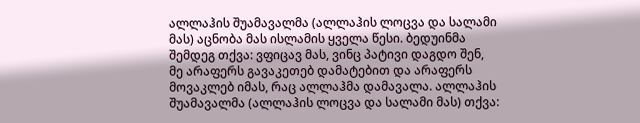ალლაჰის შუამავალმა (ალლაჰის ლოცვა და სალამი მას) აცნობა მას ისლამის ყველა წესი. ბედუინმა შემდეგ თქვა: ვფიცავ მას, ვინც პატივი დაგდო შენ, მე არაფერს გავაკეთებ დამატებით და არაფერს მოვაკლებ იმას, რაც ალლაჰმა დამავალა. ალლაჰის შუამავალმა (ალლაჰის ლოცვა და სალამი მას) თქვა: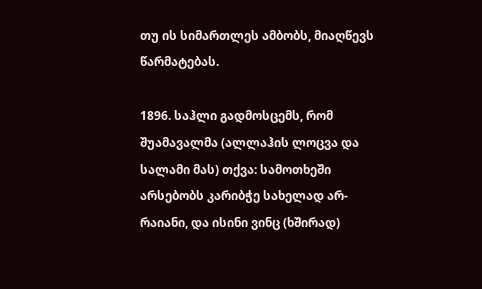თუ ის სიმართლეს ამბობს, მიაღწევს წარმატებას.

1896. საჰლი გადმოსცემს, რომ შუამავალმა (ალლაჰის ლოცვა და სალამი მას) თქვა: სამოთხეში არსებობს კარიბჭე სახელად არ-რაიანი, და ისინი ვინც (ხშირად)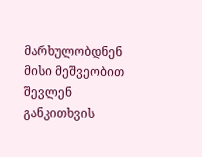მარხულობდნენ მისი მეშვეობით შევლენ განკითხვის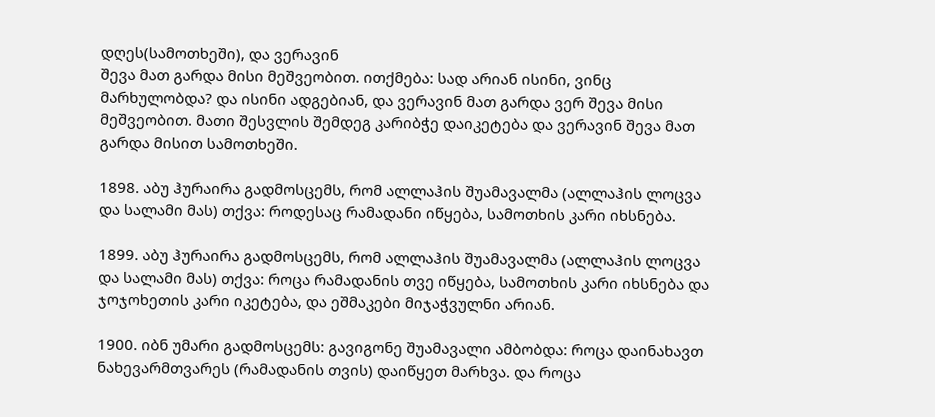დღეს(სამოთხეში), და ვერავინ
შევა მათ გარდა მისი მეშვეობით. ითქმება: სად არიან ისინი, ვინც მარხულობდა? და ისინი ადგებიან, და ვერავინ მათ გარდა ვერ შევა მისი მეშვეობით. მათი შესვლის შემდეგ კარიბჭე დაიკეტება და ვერავინ შევა მათ გარდა მისით სამოთხეში.

1898. აბუ ჰურაირა გადმოსცემს, რომ ალლაჰის შუამავალმა (ალლაჰის ლოცვა და სალამი მას) თქვა: როდესაც რამადანი იწყება, სამოთხის კარი იხსნება.

1899. აბუ ჰურაირა გადმოსცემს, რომ ალლაჰის შუამავალმა (ალლაჰის ლოცვა და სალამი მას) თქვა: როცა რამადანის თვე იწყება, სამოთხის კარი იხსნება და ჯოჯოხეთის კარი იკეტება, და ეშმაკები მიჯაჭვულნი არიან.

1900. იბნ უმარი გადმოსცემს: გავიგონე შუამავალი ამბობდა: როცა დაინახავთ ნახევარმთვარეს (რამადანის თვის) დაიწყეთ მარხვა. და როცა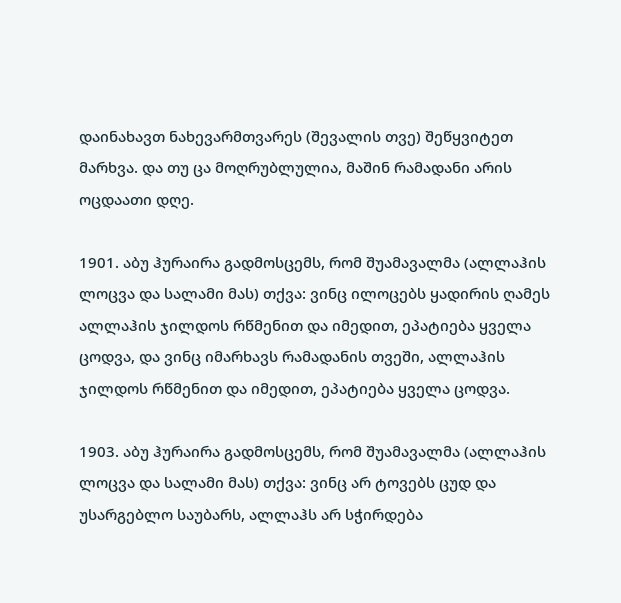დაინახავთ ნახევარმთვარეს (შევალის თვე) შეწყვიტეთ მარხვა. და თუ ცა მოღრუბლულია, მაშინ რამადანი არის ოცდაათი დღე.

1901. აბუ ჰურაირა გადმოსცემს, რომ შუამავალმა (ალლაჰის ლოცვა და სალამი მას) თქვა: ვინც ილოცებს ყადირის ღამეს ალლაჰის ჯილდოს რწმენით და იმედით, ეპატიება ყველა ცოდვა, და ვინც იმარხავს რამადანის თვეში, ალლაჰის ჯილდოს რწმენით და იმედით, ეპატიება ყველა ცოდვა.

1903. აბუ ჰურაირა გადმოსცემს, რომ შუამავალმა (ალლაჰის ლოცვა და სალამი მას) თქვა: ვინც არ ტოვებს ცუდ და უსარგებლო საუბარს, ალლაჰს არ სჭირდება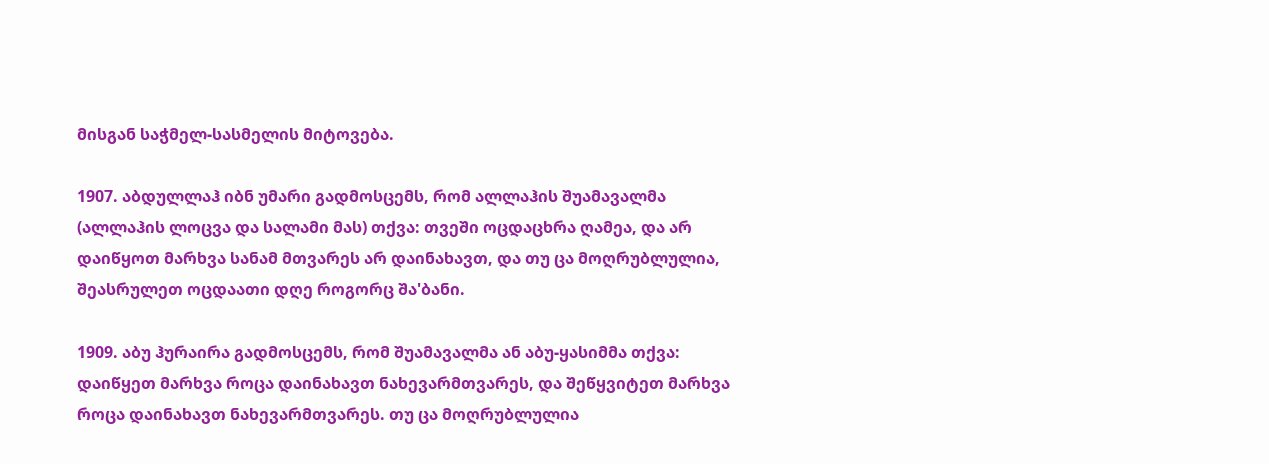მისგან საჭმელ-სასმელის მიტოვება.

1907. აბდულლაჰ იბნ უმარი გადმოსცემს, რომ ალლაჰის შუამავალმა (ალლაჰის ლოცვა და სალამი მას) თქვა: თვეში ოცდაცხრა ღამეა, და არ დაიწყოთ მარხვა სანამ მთვარეს არ დაინახავთ, და თუ ცა მოღრუბლულია, შეასრულეთ ოცდაათი დღე როგორც შა'ბანი.

1909. აბუ ჰურაირა გადმოსცემს, რომ შუამავალმა ან აბუ-ყასიმმა თქვა: დაიწყეთ მარხვა როცა დაინახავთ ნახევარმთვარეს, და შეწყვიტეთ მარხვა როცა დაინახავთ ნახევარმთვარეს. თუ ცა მოღრუბლულია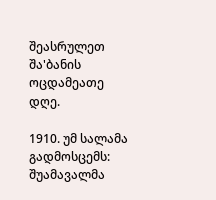შეასრულეთ შა'ბანის ოცდამეათე დღე.

1910. უმ სალამა გადმოსცემს: შუამავალმა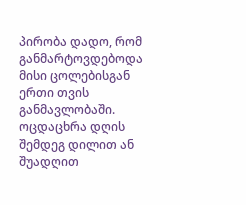პირობა დადო, რომ განმარტოვდებოდა მისი ცოლებისგან ერთი თვის განმავლობაში. ოცდაცხრა დღის შემდეგ დილით ან შუადღით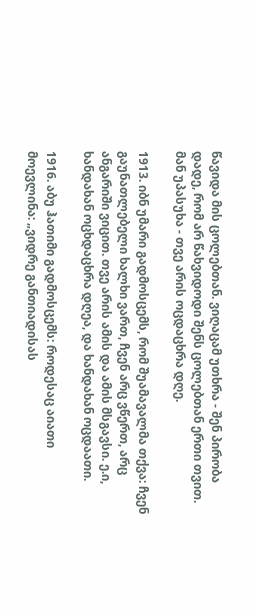წავიდა მის ცოლებთან. ვიღაცამ უთხრა - შენ პირობა დადე, რომ არ წახვიდოდი შენს ცოლებთან ერთი თვით. მან უპასუხა - თვე არის ოცდაცხრა დღე.

1913. იბნ უმარი გადმოსცემს, რომ შუამავალმა თქვა: ჩვენ გაუნათლებელი ხალხი ვართ, ჩვენ არც ვწერთ, არც ანგარიში ვიცით. თვე არის ამის და ამის მსგავსი. ე.ი, ხანდახან ოცხდაცხრა დღეა, და ხანდახან ოცდაათი.

1916. აბუ ჰათიმი გადმოსცემს: როდესაც აიათი მოევლინა: „ვიდრე განთიადისას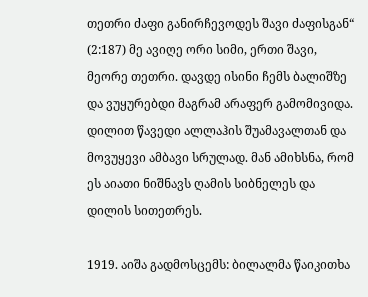თეთრი ძაფი განირჩევოდეს შავი ძაფისგან“ (2:187) მე ავიღე ორი სიმი, ერთი შავი, მეორე თეთრი. დავდე ისინი ჩემს ბალიშზე და ვუყურებდი მაგრამ არაფერ გამომივიდა. დილით წავედი ალლაჰის შუამავალთან და მოვუყევი ამბავი სრულად. მან ამიხსნა, რომ ეს აიათი ნიშნავს ღამის სიბნელეს და დილის სითეთრეს.

1919. აიშა გადმოსცემს: ბილალმა წაიკითხა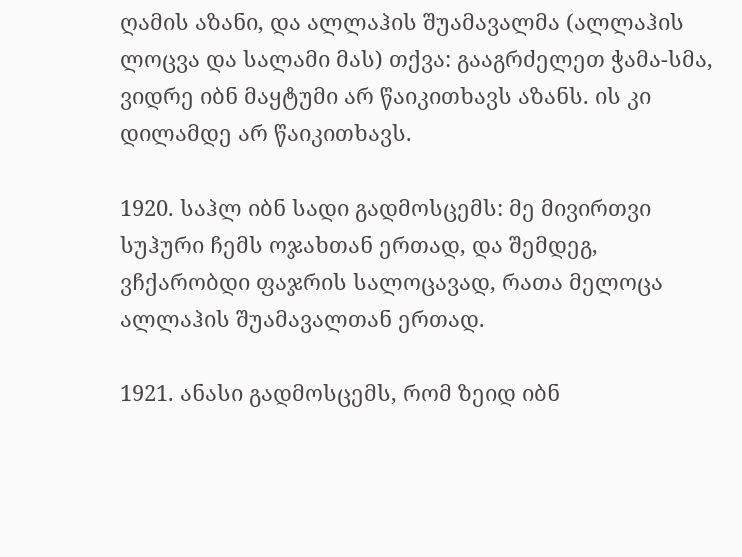ღამის აზანი, და ალლაჰის შუამავალმა (ალლაჰის ლოცვა და სალამი მას) თქვა: გააგრძელეთ ჭამა-სმა, ვიდრე იბნ მაყტუმი არ წაიკითხავს აზანს. ის კი დილამდე არ წაიკითხავს.

1920. საჰლ იბნ სადი გადმოსცემს: მე მივირთვი სუჰური ჩემს ოჯახთან ერთად, და შემდეგ, ვჩქარობდი ფაჯრის სალოცავად, რათა მელოცა ალლაჰის შუამავალთან ერთად.

1921. ანასი გადმოსცემს, რომ ზეიდ იბნ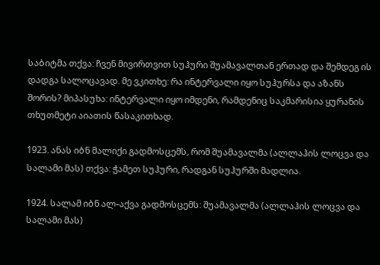საბიტმა თქვა: ჩვენ მივირთვით სუჰური შუამავალთან ერთად და შემდეგ ის დადგა სალოცავად. მე ვკითხე: რა ინტერვალი იყო სუჰურსა და აზანს შორის? მიპასუხა: ინტერვალი იყო იმდენი, რამდენიც საკმარისია ყურანის თხუთმეტი აიათის წასაკითხად.

1923. ანას იბნ მალიქი გადმოსცემს, რომ შუამავალმა (ალლაჰის ლოცვა და სალამი მას) თქვა: ჭამეთ სუჰური, რადგან სუჰურში მადლია.

1924. სალამ იბნ ალ-აქვა გადმოსცემს: შუამავალმა (ალლაჰის ლოცვა და სალამი მას)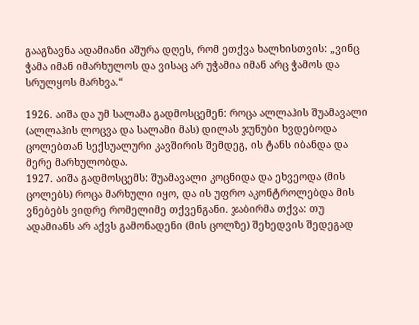გააგზავნა ადამიანი აშურა დღეს, რომ ეთქვა ხალხისთვის: „ვინც ჭამა იმან იმარხულოს და ვისაც არ უჭამია იმან არც ჭამოს და სრულყოს მარხვა.“

1926. აიშა და უმ სალამა გადმოსცემენ: როცა ალლაჰის შუამავალი (ალლაჰის ლოცვა და სალამი მას) დილას ჯუნუბი ხვდებოდა ცოლებთან სექსუალური კავშირის შემდეგ, ის ტანს იბანდა და მერე მარხულობდა.
1927. აიშა გადმოსცემს: შუამავალი კოცნიდა და ეხვეოდა (მის ცოლებს) როცა მარხული იყო, და ის უფრო აკონტროლებდა მის ვნებებს ვიდრე რომელიმე თქვენგანი. ჯაბირმა თქვა: თუ ადამიანს არ აქვს გამონადენი (მის ცოლზე) შეხედვის შედეგად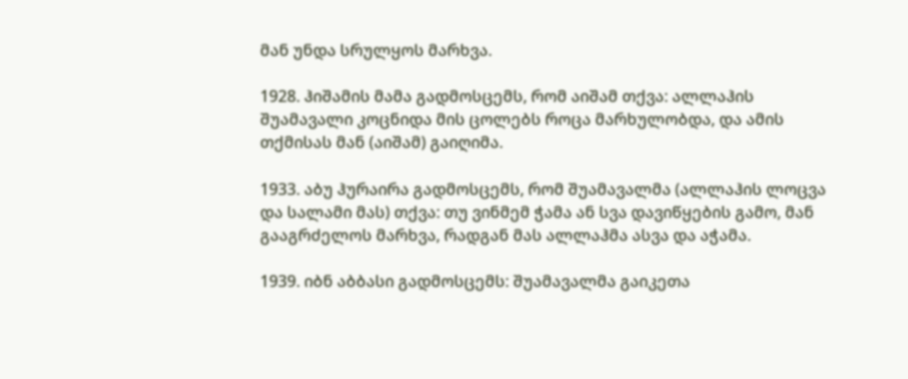მან უნდა სრულყოს მარხვა.

1928. ჰიშამის მამა გადმოსცემს, რომ აიშამ თქვა: ალლაჰის შუამავალი კოცნიდა მის ცოლებს როცა მარხულობდა, და ამის თქმისას მან (აიშამ) გაიღიმა.

1933. აბუ ჰურაირა გადმოსცემს, რომ შუამავალმა (ალლაჰის ლოცვა და სალამი მას) თქვა: თუ ვინმემ ჭამა ან სვა დავიწყების გამო, მან გააგრძელოს მარხვა, რადგან მას ალლაჰმა ასვა და აჭამა.

1939. იბნ აბბასი გადმოსცემს: შუამავალმა გაიკეთა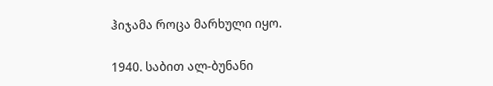ჰიჯამა როცა მარხული იყო.

1940. საბით ალ-ბუნანი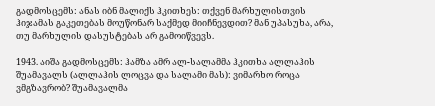გადმოსცემს: ანას იბნ მალიქს ჰკითხეს: თქვენ მარხულისთვის ჰიჯამას გაკეთებას მოუწონარ საქმედ მიიჩნევდით? მან უპასუხა, არა, თუ მარხულის დასუსტებას არ გამოიწვევს.

1943. აიშა გადმოსცემს: ჰამზა ამრ ალ-სალამმა ჰკითხა ალლაჰის შუამავალს (ალლაჰის ლოცვა და სალამი მას): ვიმარხო როცა ვმგზავრობ? შუამავალმა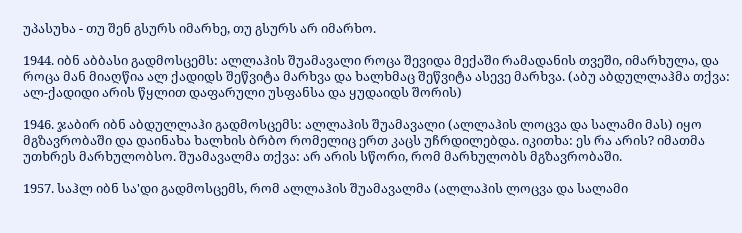უპასუხა - თუ შენ გსურს იმარხე, თუ გსურს არ იმარხო.

1944. იბნ აბბასი გადმოსცემს: ალლაჰის შუამავალი როცა შევიდა მექაში რამადანის თვეში, იმარხულა, და როცა მან მიაღწია ალ ქადიდს შეწვიტა მარხვა და ხალხმაც შეწვიტა ასევე მარხვა. (აბუ აბდულლაჰმა თქვა: ალ-ქადიდი არის წყლით დაფარული უსფანსა და ყუდაიდს შორის)

1946. ჯაბირ იბნ აბდულლაჰი გადმოსცემს: ალლაჰის შუამავალი (ალლაჰის ლოცვა და სალამი მას) იყო მგზავრობაში და დაინახა ხალხის ბრბო რომელიც ერთ კაცს უჩრდილებდა. იკითხა: ეს რა არის? იმათმა უთხრეს მარხულობსო. შუამავალმა თქვა: არ არის სწორი, რომ მარხულობს მგზავრობაში.

1957. საჰლ იბნ სა'დი გადმოსცემს, რომ ალლაჰის შუამავალმა (ალლაჰის ლოცვა და სალამი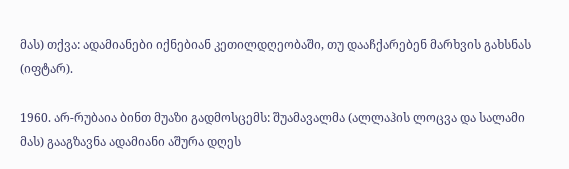მას) თქვა: ადამიანები იქნებიან კეთილდღეობაში, თუ დააჩქარებენ მარხვის გახსნას (იფტარ).

1960. არ-რუბაია ბინთ მუაზი გადმოსცემს: შუამავალმა (ალლაჰის ლოცვა და სალამი მას) გააგზავნა ადამიანი აშურა დღეს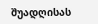შუადღისას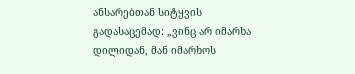ანსარებთან სიტყვის გადასაცემად: „ვინც არ იმარხა დილიდან, მან იმარხოს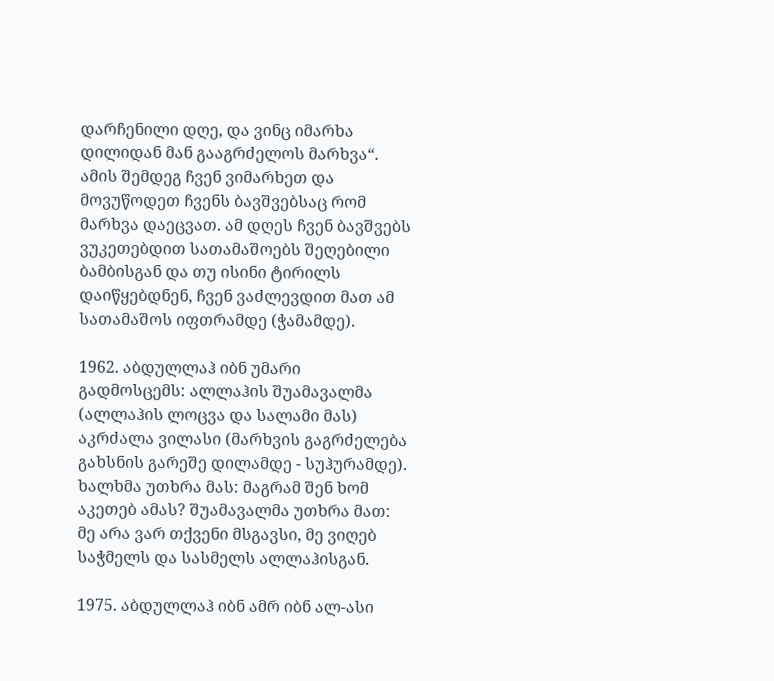დარჩენილი დღე, და ვინც იმარხა დილიდან მან გააგრძელოს მარხვა“. ამის შემდეგ ჩვენ ვიმარხეთ და მოვუწოდეთ ჩვენს ბავშვებსაც რომ მარხვა დაეცვათ. ამ დღეს ჩვენ ბავშვებს ვუკეთებდით სათამაშოებს შეღებილი ბამბისგან და თუ ისინი ტირილს დაიწყებდნენ, ჩვენ ვაძლევდით მათ ამ სათამაშოს იფთრამდე (ჭამამდე).

1962. აბდულლაჰ იბნ უმარი გადმოსცემს: ალლაჰის შუამავალმა (ალლაჰის ლოცვა და სალამი მას) აკრძალა ვილასი (მარხვის გაგრძელება გახსნის გარეშე დილამდე - სუჰურამდე). ხალხმა უთხრა მას: მაგრამ შენ ხომ აკეთებ ამას? შუამავალმა უთხრა მათ: მე არა ვარ თქვენი მსგავსი, მე ვიღებ საჭმელს და სასმელს ალლაჰისგან.

1975. აბდულლაჰ იბნ ამრ იბნ ალ-ასი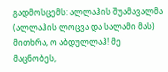გადმოსცემს: ალლაჰის შუამავალმა (ალლაჰის ლოცვა და სალამი მას) მითხრა, ო აბდულლაჰ! მე მაცნობეს,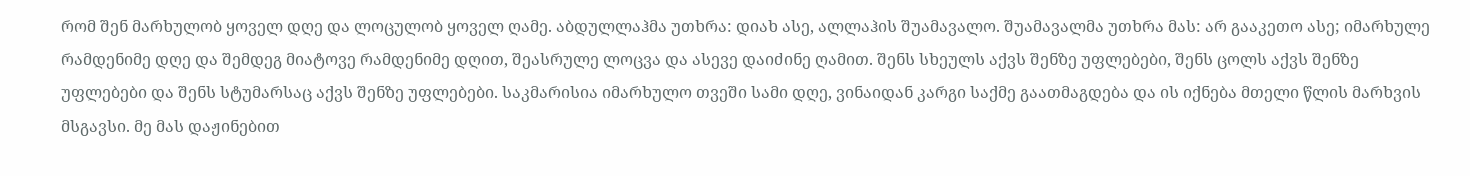რომ შენ მარხულობ ყოველ დღე და ლოცულობ ყოველ ღამე. აბდულლაჰმა უთხრა: დიახ ასე, ალლაჰის შუამავალო. შუამავალმა უთხრა მას: არ გააკეთო ასე; იმარხულე რამდენიმე დღე და შემდეგ მიატოვე რამდენიმე დღით, შეასრულე ლოცვა და ასევე დაიძინე ღამით. შენს სხეულს აქვს შენზე უფლებები, შენს ცოლს აქვს შენზე უფლებები და შენს სტუმარსაც აქვს შენზე უფლებები. საკმარისია იმარხულო თვეში სამი დღე, ვინაიდან კარგი საქმე გაათმაგდება და ის იქნება მთელი წლის მარხვის მსგავსი. მე მას დაჟინებით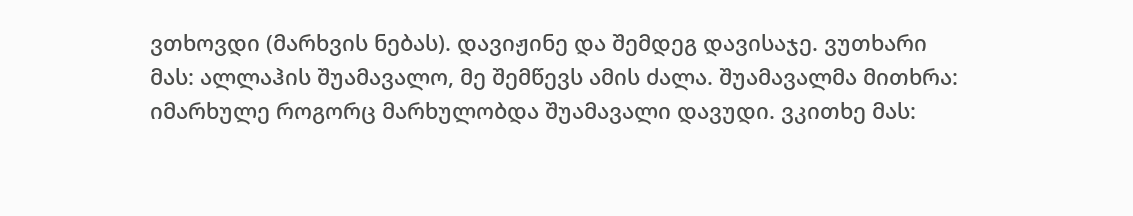ვთხოვდი (მარხვის ნებას). დავიჟინე და შემდეგ დავისაჯე. ვუთხარი მას: ალლაჰის შუამავალო, მე შემწევს ამის ძალა. შუამავალმა მითხრა: იმარხულე როგორც მარხულობდა შუამავალი დავუდი. ვკითხე მას: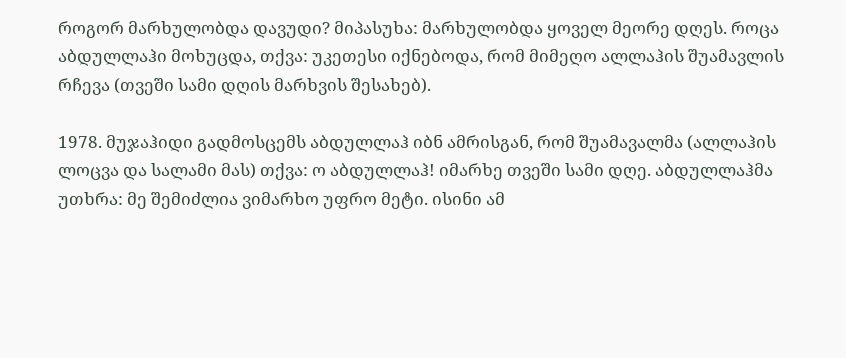როგორ მარხულობდა დავუდი? მიპასუხა: მარხულობდა ყოველ მეორე დღეს. როცა აბდულლაჰი მოხუცდა, თქვა: უკეთესი იქნებოდა, რომ მიმეღო ალლაჰის შუამავლის რჩევა (თვეში სამი დღის მარხვის შესახებ).

1978. მუჯაჰიდი გადმოსცემს აბდულლაჰ იბნ ამრისგან, რომ შუამავალმა (ალლაჰის ლოცვა და სალამი მას) თქვა: ო აბდულლაჰ! იმარხე თვეში სამი დღე. აბდულლაჰმა უთხრა: მე შემიძლია ვიმარხო უფრო მეტი. ისინი ამ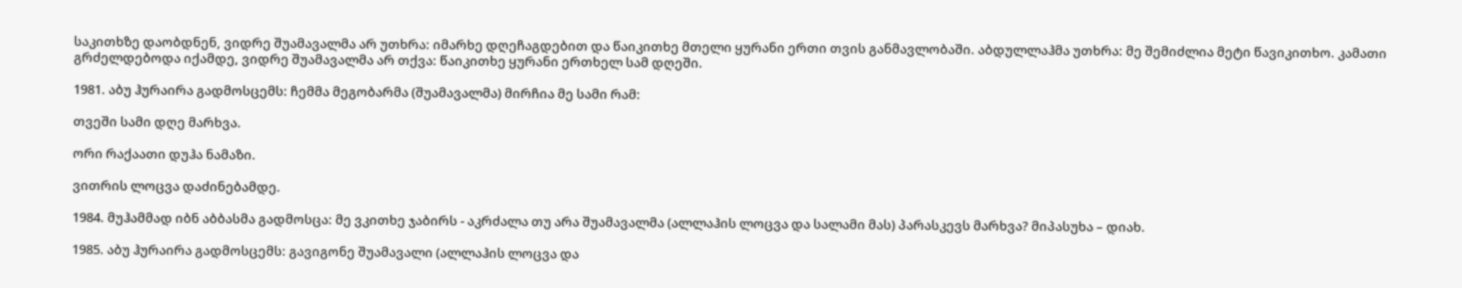საკითხზე დაობდნენ, ვიდრე შუამავალმა არ უთხრა: იმარხე დღეჩაგდებით და წაიკითხე მთელი ყურანი ერთი თვის განმავლობაში. აბდულლაჰმა უთხრა: მე შემიძლია მეტი წავიკითხო. კამათი გრძელდებოდა იქამდე, ვიდრე შუამავალმა არ თქვა: წაიკითხე ყურანი ერთხელ სამ დღეში.

1981. აბუ ჰურაირა გადმოსცემს: ჩემმა მეგობარმა (შუამავალმა) მირჩია მე სამი რამ:

თვეში სამი დღე მარხვა.

ორი რაქაათი დუჰა ნამაზი.

ვითრის ლოცვა დაძინებამდე.

1984. მუჰამმად იბნ აბბასმა გადმოსცა: მე ვკითხე ჯაბირს - აკრძალა თუ არა შუამავალმა (ალლაჰის ლოცვა და სალამი მას) პარასკევს მარხვა? მიპასუხა – დიახ.

1985. აბუ ჰურაირა გადმოსცემს: გავიგონე შუამავალი (ალლაჰის ლოცვა და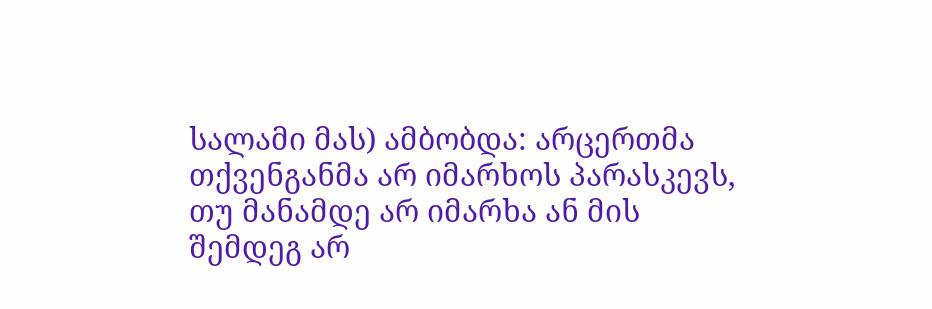სალამი მას) ამბობდა: არცერთმა თქვენგანმა არ იმარხოს პარასკევს, თუ მანამდე არ იმარხა ან მის შემდეგ არ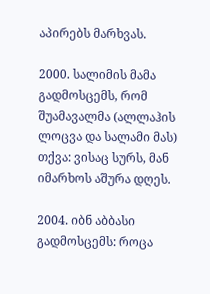აპირებს მარხვას.

2000. სალიმის მამა გადმოსცემს, რომ შუამავალმა (ალლაჰის ლოცვა და სალამი მას) თქვა: ვისაც სურს, მან იმარხოს აშურა დღეს.

2004. იბნ აბბასი გადმოსცემს: როცა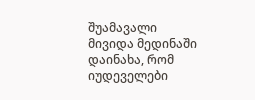შუამავალი მივიდა მედინაში დაინახა, რომ იუდეველები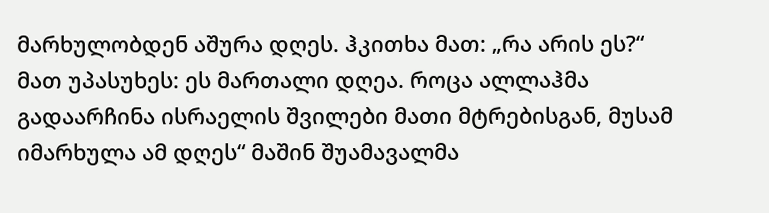მარხულობდენ აშურა დღეს. ჰკითხა მათ: „რა არის ეს?“ მათ უპასუხეს: ეს მართალი დღეა. როცა ალლაჰმა გადაარჩინა ისრაელის შვილები მათი მტრებისგან, მუსამ იმარხულა ამ დღეს“ მაშინ შუამავალმა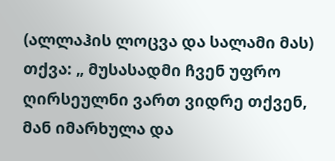(ალლაჰის ლოცვა და სალამი მას) თქვა: „ მუსასადმი ჩვენ უფრო ღირსეულნი ვართ ვიდრე თქვენ, მან იმარხულა და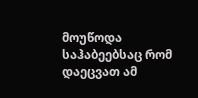მოუწოდა საჰაბეებსაც რომ დაეცვათ ამ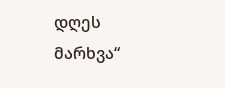დღეს მარხვა“